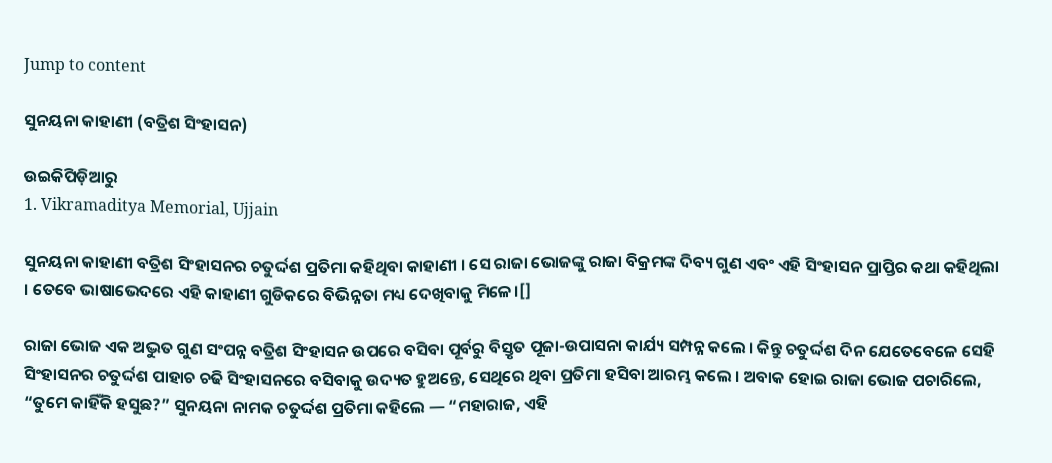Jump to content

ସୁନୟନା କାହାଣୀ (ବତ୍ରିଶ ସିଂହାସନ)

ଉଇକିପିଡ଼ିଆ‌ରୁ
1. Vikramaditya Memorial, Ujjain

ସୁନୟନା କାହାଣୀ ବତ୍ରିଶ ସିଂହାସନର ଚତୁର୍ଦ୍ଦଶ ପ୍ରତିମା କହିଥିବା କାହାଣୀ । ସେ ରାଜା ଭୋଜଙ୍କୁ ରାଜା ବିକ୍ରମଙ୍କ ଦିବ୍ୟ ଗୁଣ ଏବଂ ଏହି ସିଂହାସନ ପ୍ରାପ୍ତିର କଥା କହିଥିଲା । ତେବେ ଭାଷାଭେଦରେ ଏହି କାହାଣୀ ଗୁଡିକରେ ବିଭିନ୍ନତା ମଧ୍ୟ ଦେଖିବାକୁ ମିଳେ।[]

ରାଜା ଭୋଜ ଏକ ଅଦ୍ଭୁତ ଗୁଣ ସଂପନ୍ନ ବତ୍ରିଶ ସିଂହାସନ ଉପରେ ବସିବା ପୂର୍ବରୁ ବିସ୍ତୃତ ପୂଜା-ଉପାସନା କାର୍ଯ୍ୟ ସମ୍ପନ୍ନ କଲେ । କିନ୍ତୁ ଚତୁର୍ଦ୍ଦଶ ଦିନ ଯେତେବେଳେ ସେହି ସିଂହାସନର ଚତୁର୍ଦ୍ଦଶ ପାହାଚ ଚଢି ସିଂହାସନରେ ବସିବାକୁ ଉଦ୍ୟତ ହୁଅନ୍ତେ, ସେଥିରେ ଥିବା ପ୍ରତିମା ହସିବା ଆରମ୍ଭ କଲେ । ଅବାକ ହୋଇ ରାଜା ଭୋଜ ପଚାରିଲେ, “ତୁମେ କାହିଁକି ହସୁଛ?” ସୁନୟନା ନାମକ ଚତୁର୍ଦ୍ଦଶ ପ୍ରତିମା କହିଲେ — “ମହାରାଜ, ଏହି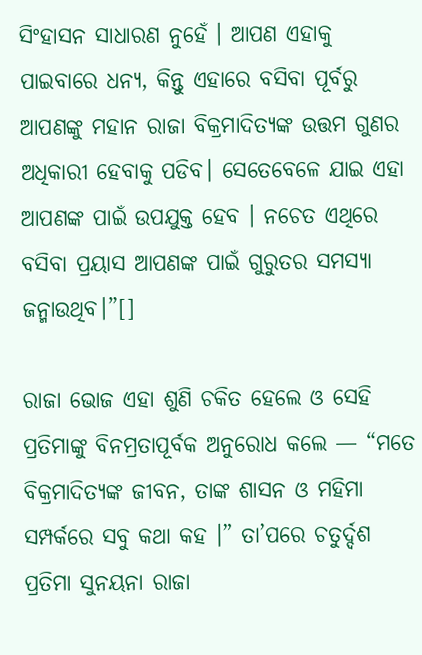ସିଂହାସନ ସାଧାରଣ ନୁହେଁ । ଆପଣ ଏହାକୁ ପାଇବାରେ ଧନ୍ୟ, କିନ୍ତୁ ଏହାରେ ବସିବା ପୂର୍ବରୁ ଆପଣଙ୍କୁ ମହାନ ରାଜା ବିକ୍ରମାଦିତ୍ୟଙ୍କ ଉତ୍ତମ ଗୁଣର ଅଧିକାରୀ ହେବାକୁ ପଡିବ। ସେତେବେଳେ ଯାଇ ଏହା ଆପଣଙ୍କ ପାଇଁ ଉପଯୁକ୍ତ ହେବ । ନଚେତ ଏଥିରେ ବସିବା ପ୍ରୟାସ ଆପଣଙ୍କ ପାଇଁ ଗୁରୁତର ସମସ୍ୟା ଜନ୍ମାଉଥିବ।”[]

ରାଜା ଭୋଜ ଏହା ଶୁଣି ଚକିତ ହେଲେ ଓ ସେହି ପ୍ରତିମାଙ୍କୁ ବିନମ୍ରତାପୂର୍ବକ ଅନୁରୋଧ କଲେ — “ମତେ ବିକ୍ରମାଦିତ୍ୟଙ୍କ ଜୀବନ, ତାଙ୍କ ଶାସନ ଓ ମହିମା ସମ୍ପର୍କରେ ସବୁ କଥା କହ ।” ତା’ପରେ ଚତୁର୍ଦ୍ଦଶ ପ୍ରତିମା ସୁନୟନା ରାଜା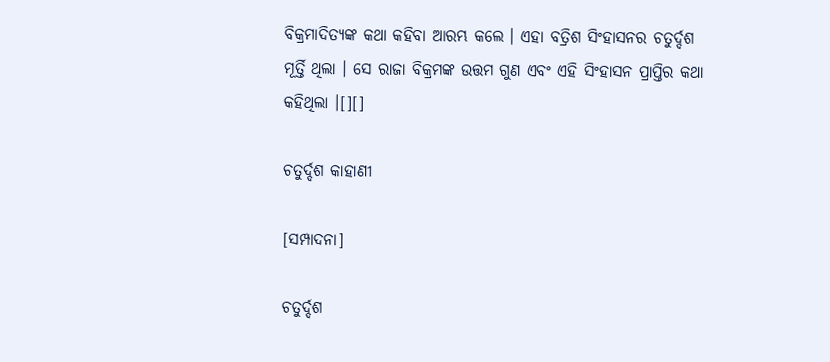ବିକ୍ରମାଦିତ୍ୟଙ୍କ କଥା କହିବା ଆରମ୍ଭ କଲେ । ଏହା ବତ୍ରିଶ ସିଂହାସନର ଚତୁର୍ଦ୍ଦଶ ମୂର୍ତ୍ତି ଥିଲା । ସେ ରାଜା ବିକ୍ରମଙ୍କ ଉତ୍ତମ ଗୁଣ ଏବଂ ଏହି ସିଂହାସନ ପ୍ରାପ୍ତିର କଥା କହିଥିଲା ।[][]

ଚତୁର୍ଦ୍ଦଶ କାହାଣୀ

[ସମ୍ପାଦନା]

ଚତୁର୍ଦ୍ଦଶ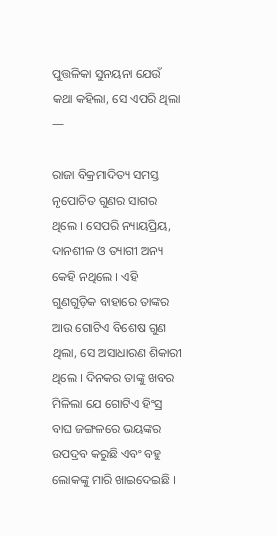ପୁତ୍ତଳିକା ସୁନୟନା ଯେଉଁ କଥା କହିଲା, ସେ ଏପରି ଥିଲା —

ରାଜା ବିକ୍ରମାଦିତ୍ୟ ସମସ୍ତ ନୃପୋଚିତ ଗୁଣର ସାଗର ଥିଲେ । ସେପରି ନ୍ୟାୟପ୍ରିୟ, ଦାନଶୀଳ ଓ ତ୍ୟାଗୀ ଅନ୍ୟ କେହି ନଥିଲେ । ଏହି ଗୁଣଗୁଡ଼ିକ ବାହାରେ ତାଙ୍କର ଆଉ ଗୋଟିଏ ବିଶେଷ ଗୁଣ ଥିଲା, ସେ ଅସାଧାରଣ ଶିକାରୀ ଥିଲେ । ଦିନକର ତାଙ୍କୁ ଖବର ମିଳିଲା ଯେ ଗୋଟିଏ ହିଂସ୍ର ବାଘ ଜଙ୍ଗଳରେ ଭୟଙ୍କର ଉପଦ୍ରବ କରୁଛି ଏବଂ ବହୁ ଲୋକଙ୍କୁ ମାରି ଖାଇଦେଇଛି ।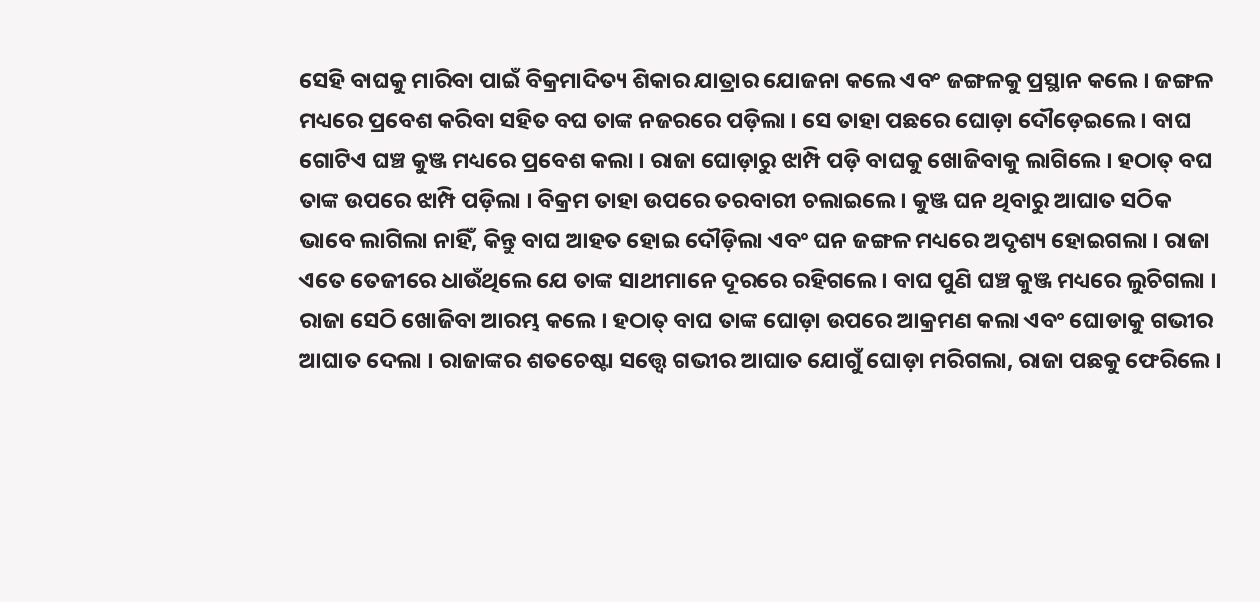ସେହି ବାଘକୁ ମାରିବା ପାଇଁ ବିକ୍ରମାଦିତ୍ୟ ଶିକାର ଯାତ୍ରାର ଯୋଜନା କଲେ ଏବଂ ଜଙ୍ଗଳକୁ ପ୍ରସ୍ଥାନ କଲେ । ଜଙ୍ଗଳ ମଧ୍ୟରେ ପ୍ରବେଶ କରିବା ସହିତ ବଘ ତାଙ୍କ ନଜରରେ ପଡ଼ିଲା । ସେ ତାହା ପଛରେ ଘୋଡ଼ା ଦୌଡ଼େଇଲେ । ବାଘ ଗୋଟିଏ ଘଞ୍ଚ କୁଞ୍ଜ ମଧ୍ୟରେ ପ୍ରବେଶ କଲା । ରାଜା ଘୋଡ଼ାରୁ ଝାମ୍ପି ପଡ଼ି ବାଘକୁ ଖୋଜିବାକୁ ଲାଗିଲେ । ହଠାତ୍ ବଘ ତାଙ୍କ ଉପରେ ଝାମ୍ପି ପଡ଼ିଲା । ବିକ୍ରମ ତାହା ଉପରେ ତରବାରୀ ଚଲାଇଲେ । କୁଞ୍ଜ ଘନ ଥିବାରୁ ଆଘାତ ସଠିକ ଭାବେ ଲାଗିଲା ନାହିଁ, କିନ୍ତୁ ବାଘ ଆହତ ହୋଇ ଦୌଡ଼ିଲା ଏବଂ ଘନ ଜଙ୍ଗଳ ମଧ୍ୟରେ ଅଦୃଶ୍ୟ ହୋଇଗଲା । ରାଜା ଏତେ ତେଜୀରେ ଧାଉଁଥିଲେ ଯେ ତାଙ୍କ ସାଥୀମାନେ ଦୂରରେ ରହିଗଲେ । ବାଘ ପୁଣି ଘଞ୍ଚ କୁଞ୍ଜ ମଧ୍ୟରେ ଲୁଚିଗଲା । ରାଜା ସେଠି ଖୋଜିବା ଆରମ୍ଭ କଲେ । ହଠାତ୍ ବାଘ ତାଙ୍କ ଘୋଡ଼ା ଉପରେ ଆକ୍ରମଣ କଲା ଏବଂ ଘୋଡାକୁ ଗଭୀର ଆଘାତ ଦେଲା । ରାଜାଙ୍କର ଶତଚେଷ୍ଟା ସତ୍ତ୍ଵେ ଗଭୀର ଆଘାତ ଯୋଗୁଁ ଘୋଡ଼ା ମରିଗଲା, ରାଜା ପଛକୁ ଫେରିଲେ ।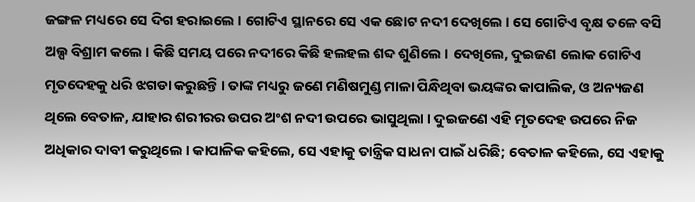ଜଙ୍ଗଳ ମଧ୍ୟରେ ସେ ଦିଗ ହରାଇଲେ । ଗୋଟିଏ ସ୍ଥାନରେ ସେ ଏକ ଛୋଟ ନଦୀ ଦେଖିଲେ । ସେ ଗୋଟିଏ ବୃକ୍ଷ ତଳେ ବସି ଅଲ୍ପ ବିଶ୍ରାମ କଲେ । କିଛି ସମୟ ପରେ ନଦୀରେ କିଛି ହଲହଲ ଶବ୍ଦ ଶୁଣିଲେ । ଦେଖିଲେ, ଦୁଇଜଣ ଲୋକ ଗୋଟିଏ ମୃତଦେହକୁ ଧରି ଝଗଡା କରୁଛନ୍ତି । ତାଙ୍କ ମଧ୍ୟରୁ ଜଣେ ମଣିଷମୁଣ୍ଡ ମାଳା ପିନ୍ଧିଥିବା ଭୟଙ୍କର କାପାଲିକ, ଓ ଅନ୍ୟଜଣ ଥିଲେ ବେତାଳ, ଯାହାର ଶରୀରର ଉପର ଅଂଶ ନଦୀ ଉପରେ ଭାସୁଥିଲା । ଦୁଇଜଣେ ଏହି ମୃତଦେହ ଉପରେ ନିଜ ଅଧିକାର ଦାବୀ କରୁଥିଲେ । କାପାଳିକ କହିଲେ, ସେ ଏହାକୁ ତାନ୍ତ୍ରିକ ସାଧନା ପାଇଁ ଧରିଛି; ବେତାଳ କହିଲେ, ସେ ଏହାକୁ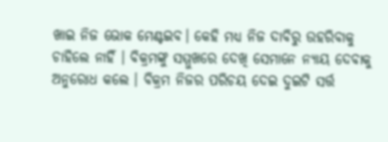ଖାଇ ନିଜ ଭୋକ ମେଣ୍ଟଇବ। କେହି ମଧ୍ୟ ନିଜ ଦାବିରୁ ଉହରିବାକୁ ଚାହିଲେ ନାହିଁ । ବିକ୍ରମଙ୍କୁ ସମ୍ମୁଖରେ ଦେଖି ସେମାନେ ନ୍ୟାୟ ଦେବାକୁ ଅନୁରୋଧ କଲେ । ବିକ୍ରମ ନିଜର ପରିଚୟ ଦେଇ ଦୁଇଟି ସର୍ତ୍ତ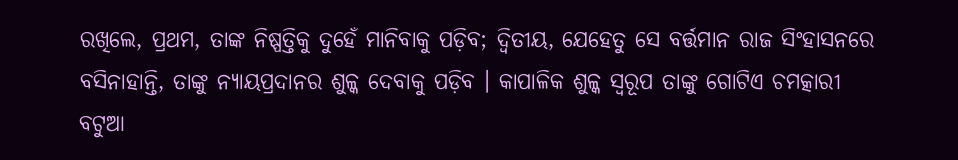ରଖିଲେ, ପ୍ରଥମ, ତାଙ୍କ ନିଷ୍ପତ୍ତିକୁ ଦୁହେଁ ମାନିବାକୁ ପଡ଼ିବ; ଦ୍ୱିତୀୟ, ଯେହେତୁ ସେ ବର୍ତ୍ତମାନ ରାଜ ସିଂହାସନରେ ବସିନାହାନ୍ତି, ତାଙ୍କୁ ନ୍ୟାୟପ୍ରଦାନର ଶୁଳ୍କ ଦେବାକୁ ପଡ଼ିବ । କାପାଳିକ ଶୁଳ୍କ ସ୍ୱରୂପ ତାଙ୍କୁ ଗୋଟିଏ ଚମତ୍କାରୀ ବଟୁଆ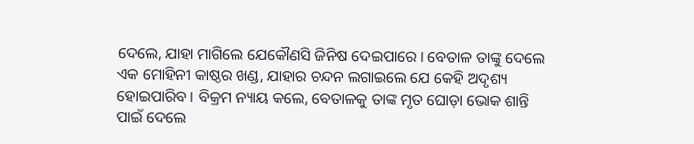ଦେଲେ, ଯାହା ମାଗିଲେ ଯେକୌଣସି ଜିନିଷ ଦେଇପାରେ । ବେତାଳ ତାଙ୍କୁ ଦେଲେ ଏକ ମୋହିନୀ କାଷ୍ଠର ଖଣ୍ଡ, ଯାହାର ଚନ୍ଦନ ଲଗାଇଲେ ଯେ କେହି ଅଦୃଶ୍ୟ ହୋଇପାରିବ । ବିକ୍ରମ ନ୍ୟାୟ କଲେ, ବେତାଳକୁ ତାଙ୍କ ମୃତ ଘୋଡ଼ା ଭୋକ ଶାନ୍ତି ପାଇଁ ଦେଲେ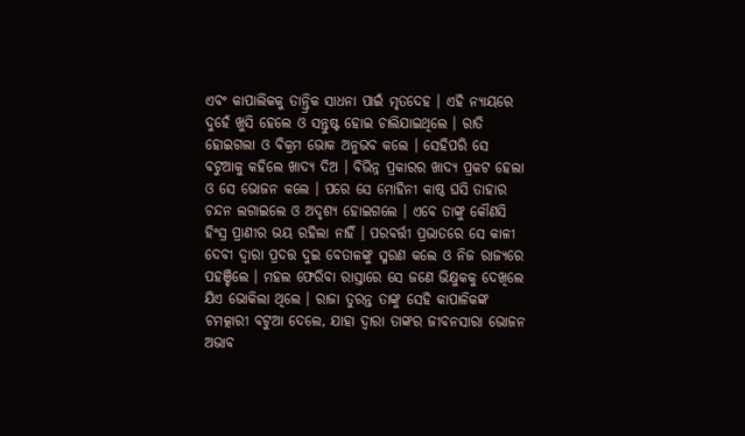ଏବଂ କାପାଲିକକୁ ତାନ୍ତ୍ରିକ ସାଧନା ପାଇଁ ମୃତଦେହ । ଏହି ନ୍ୟାୟରେ ଦୁହେଁ ଖୁସି ହେଲେ ଓ ସନ୍ତୁଷ୍ଟ ହୋଇ ଚାଲିଯାଇଥିଲେ । ରାତି ହୋଇଗଲା ଓ ବିକ୍ରମ ଭୋକ ଅନୁଭବ କଲେ । ସେହିପରି ସେ ବଟୁଆକୁ କହିଲେ ଖାଦ୍ୟ ଦିଅ । ବିଭିନ୍ନ ପ୍ରକାରର ଖାଦ୍ୟ ପ୍ରକଟ ହେଲା ଓ ସେ ଭୋଜନ କଲେ । ପରେ ସେ ମୋହିନୀ କାଷ୍ଠ ଘସି ତାହାର ଚନ୍ଦନ ଲଗାଇଲେ ଓ ଅଦୃଶ୍ୟ ହୋଇଗଲେ । ଏବେ ତାଙ୍କୁ କୌଣସି ହିଂସ୍ର ପ୍ରାଣୀର ଭୟ ରହିଲା ନାହିଁ । ପରବର୍ତ୍ତୀ ପ୍ରଭାତରେ ସେ କାଳୀ ଦେବୀ ଦ୍ୱାରା ପ୍ରଦତ୍ତ ଦୁଇ ବେତାଳଙ୍କୁ ସ୍ମରଣ କଲେ ଓ ନିଜ ରାଜ୍ୟରେ ପହଞ୍ଚିଲେ । ମହଲ ଫେରିବା ରାସ୍ତାରେ ସେ ଜଣେ ଭିକ୍ଷୁକକୁ ଦେଖିଲେ ଯିଏ ଭୋକିଲା ଥିଲେ । ରାଜା ତୁରନ୍ତ ତାଙ୍କୁ ସେହି କାପାଳିକଙ୍କ ଚମତ୍କାରୀ ବଟୁଆ ଦେଲେ, ଯାହା ଦ୍ୱାରା ତାଙ୍କର ଜୀବନସାରା ଭୋଜନ ଅଭାବ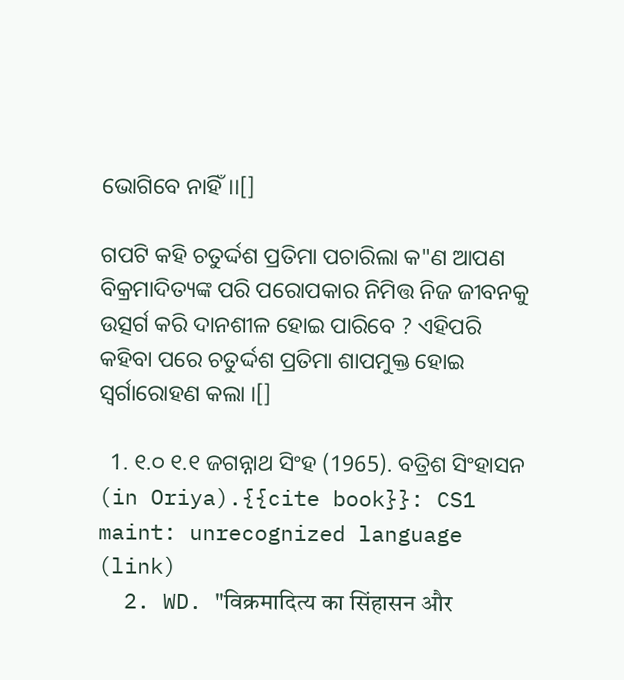ଭୋଗିବେ ନାହିଁ।।[]

ଗପଟି କହି ଚତୁର୍ଦ୍ଦଶ ପ୍ରତିମା ପଚାରିଲା କ"ଣ ଆପଣ ବିକ୍ରମାଦିତ୍ୟଙ୍କ ପରି ପରୋପକାର ନିମିତ୍ତ ନିଜ ଜୀବନକୁ ଉତ୍ସର୍ଗ କରି ଦାନଶୀଳ ହୋଇ ପାରିବେ ? ଏହିପରି କହିବା ପରେ ଚତୁର୍ଦ୍ଦଶ ପ୍ରତିମା ଶାପମୁକ୍ତ ହୋଇ ସ୍ଵର୍ଗାରୋହଣ କଲା ।[]

  1. ୧.୦ ୧.୧ ଜଗନ୍ନାଥ ସିଂହ (1965). ବତ୍ରିଶ ସିଂହାସନ (in Oriya).{{cite book}}: CS1 maint: unrecognized language (link)
  2. WD. "विक्रमादित्य का सिंहासन और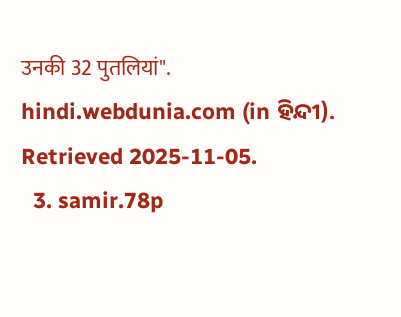उनकी 32 पुतलियां". hindi.webdunia.com (in ହିନ୍ଦୀ). Retrieved 2025-11-05.
  3. samir.78p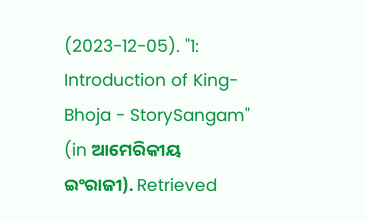(2023-12-05). "1: Introduction of King-Bhoja - StorySangam" (in ଆମେରିକୀୟ ଇଂରାଜୀ). Retrieved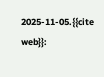2025-11-05.{{cite web}}: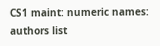CS1 maint: numeric names: authors list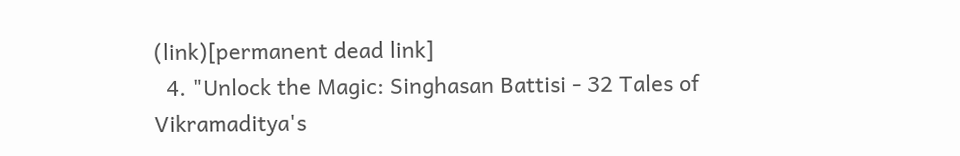(link)[permanent dead link]
  4. "Unlock the Magic: Singhasan Battisi - 32 Tales of Vikramaditya's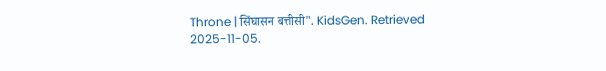Throne | सिंघासन बत्तीसी". KidsGen. Retrieved 2025-11-05.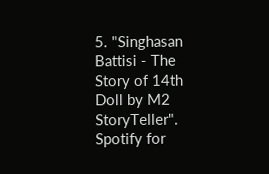5. "Singhasan Battisi - The Story of 14th Doll by M2 StoryTeller". Spotify for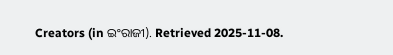Creators (in ଇଂରାଜୀ). Retrieved 2025-11-08.